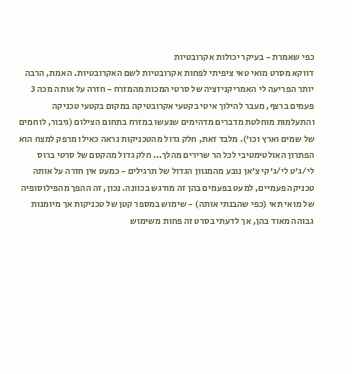כפי שאמרת - בעיקר יכולות אקרובטיות
דווקא מסרט מואי טאי ציפיתי לפחות אקרובטיות לשם האקרובטיות. האמת, הרבה יותר הפריעה לי האמריקניזציה של סרטי המכות מהמזרח - חזרה על אותה מכה 3 פעמים ברצף, מעבר להילוך איטי בקטעי אקרובטיקה במקום בקטעי טכניקה והתעלמות מוחלטת מדברים מדהימים שנעשו במזרח בתחום הצילום (גיבור, לוחמים של שמים וארץ וכו'). מלבד זאת, חלק גדול מהטכניקות נראה כאילו מרפק למצח הוא הפתרון האולטימטיבי לכל הר שרירים מהלך... חלק גדול מהקסם של סרטי ברוס לי/ג'ט לי/ג'קי צ'אן נובע מהמגוון הגדול של תרגילים - כמעט אין חזרה על אותה טכניקה פעמיים, למעט בפעמים בהן זה מודגש בכוונה. נכון, זה ההפך מהפילוסופיה של מואי תאי (כפי שהבנתי אותה) - שימוש במספר קטן של טכניקות אך מיומנות גבוהה מאוד בהן, אך לדעתי בסרט זה פחות משימוש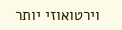וירטואוזי יותר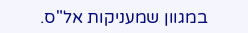במגוון שמעניקות אל"ס.